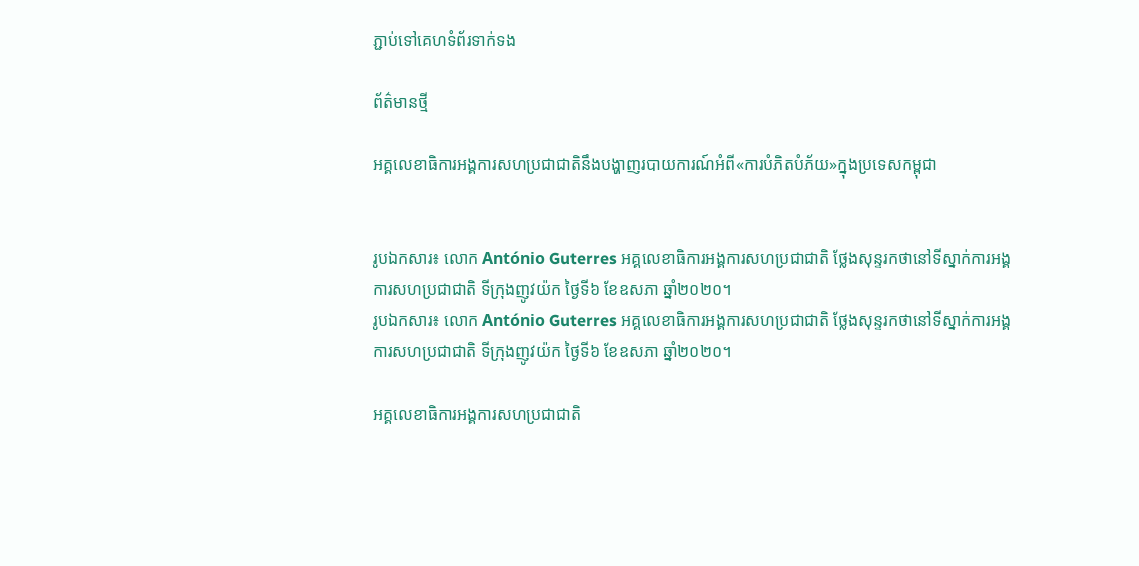ភ្ជាប់ទៅគេហទំព័រទាក់ទង

ព័ត៌មានថ្មី

អគ្គលេខាធិការអង្គការសហប្រជាជាតិនឹងបង្ហាញរបាយការណ៍អំពី«ការបំភិតបំភ័យ»ក្នុងប្រទេសកម្ពុជា


រូបឯកសារ៖ លោក António Guterres អគ្គលេខាធិការអង្គការសហប្រជាជាតិ ថ្លែងសុន្ទរកថានៅទីស្នាក់ការអង្គការសហប្រជាជាតិ ទីក្រុងញូវយ៉ក ថ្ងៃទី៦ ខែឧសភា ឆ្នាំ២០២០។
រូបឯកសារ៖ លោក António Guterres អគ្គលេខាធិការអង្គការសហប្រជាជាតិ ថ្លែងសុន្ទរកថានៅទីស្នាក់ការអង្គការសហប្រជាជាតិ ទីក្រុងញូវយ៉ក ថ្ងៃទី៦ ខែឧសភា ឆ្នាំ២០២០។

អគ្គលេខាធិការអង្គការសហប្រជាជាតិ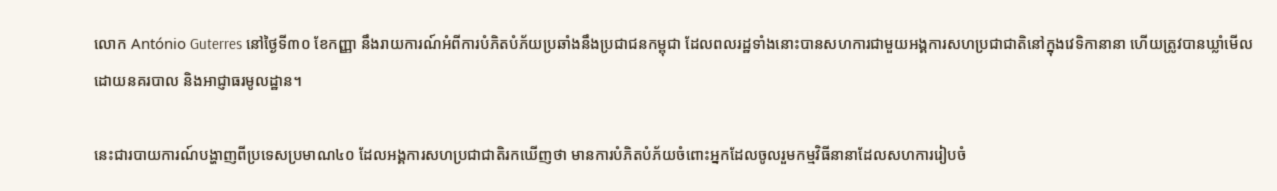លោក António Guterres នៅថ្ងៃទី៣០ ខែកញ្ញា នឹងរាយការណ៍អំពីការបំភិតបំភ័យប្រឆាំងនឹងប្រជាជនកម្ពុជា ដែលពលរដ្ឋទាំងនោះបានសហការជាមួយអង្គការសហប្រជាជាតិនៅក្នុងវេទិកានានា ហើយត្រូវបានឃ្លាំមើលដោយនគរបាល និងអាជ្ញាធរមូលដ្ឋាន។

នេះជារបាយការណ៍បង្ហាញពីប្រទេសប្រមាណ៤០ ដែលអង្គការសហប្រជាជាតិរកឃើញថា មានការបំភិតបំភ័យចំពោះអ្នកដែលចូលរួមកម្មវិធីនានាដែលសហការរៀបចំ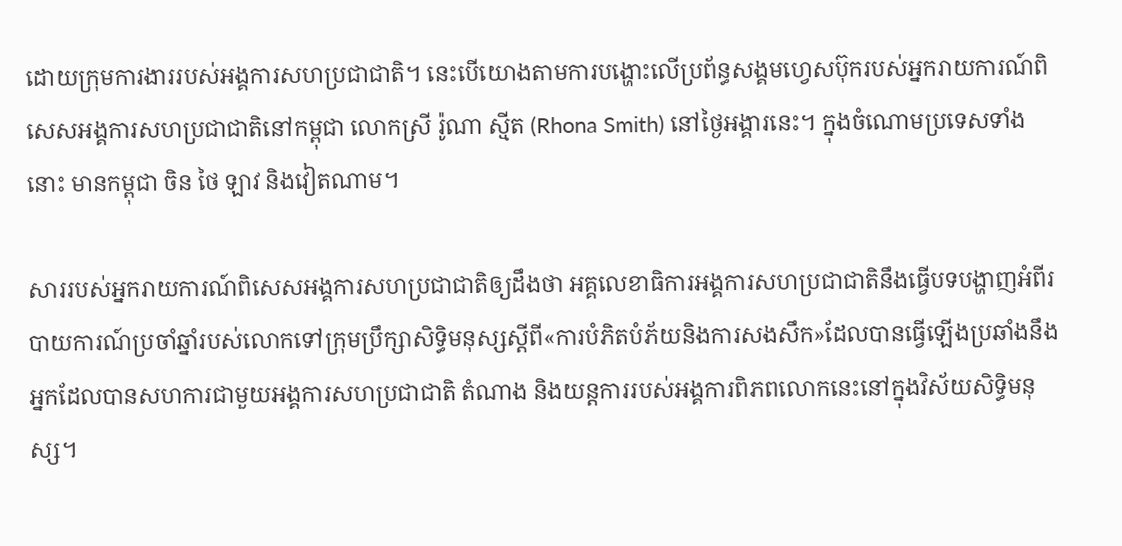ដោយក្រុមការងាររបស់អង្គការសហប្រជាជាតិ។ នេះបើយោងតាមការបង្ហោះលើប្រព័ន្ធសង្គមហ្វេសប៊ុករបស់អ្នករាយការណ៍ពិសេសអង្គការសហប្រជាជាតិនៅកម្ពុជា លោកស្រី រ៉ូណា ស្មីត (Rhona Smith) នៅថ្ងៃអង្គារនេះ។ ក្នុងចំណោមប្រទេសទាំងនោះ មានកម្ពុជា ចិន ថៃ ឡាវ និងវៀតណាម។

សាររបស់អ្នករាយការណ៍ពិសេសអង្គការសហប្រជាជាតិឲ្យដឹងថា អគ្គលេខាធិការអង្គការសហប្រជាជាតិនឹងធ្វើបទបង្ហាញអំពីរបាយការណ៍ប្រចាំឆ្នាំរបស់លោកទៅក្រុមប្រឹក្សាសិទ្ធិមនុស្សស្តីពី«ការបំភិតបំភ័យនិងការសងសឹក»ដែលបានធ្វើឡើងប្រឆាំងនឹងអ្នកដែលបានសហការជាមួយអង្គការសហប្រជាជាតិ តំណាង និងយន្តការរបស់អង្គការពិភពលោកនេះនៅក្នុងវិស័យសិទ្ធិមនុស្ស។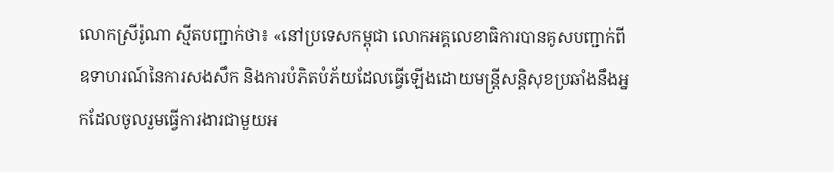លោកស្រីរ៉ូណា ស្មីតបញ្ជាក់ថា៖ «នៅប្រទេសកម្ពុជា លោកអគ្គលេខាធិការបានគូសបញ្ជាក់ពីឧទាហរណ៍នៃការសងសឹក និងការបំភិតបំភ័យដែលធ្វើឡើងដោយមន្រ្តីសន្តិសុខប្រឆាំងនឹងអ្នកដែលចូលរួមធ្វើការងារជាមួយអ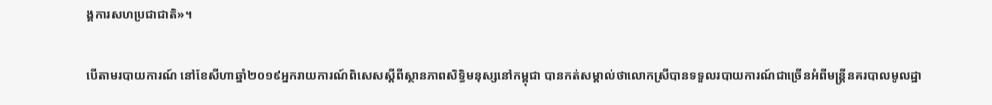ង្គការសហប្រជាជាតិ»។

បើតាមរបាយការណ៍ នៅខែសីហាឆ្នាំ២០១៩អ្នករាយការណ៍ពិសេសស្តីពីស្ថានភាពសិទ្ធិមនុស្សនៅកម្ពុជា បានកត់សម្គាល់ថាលោកស្រីបានទទួលរបាយការណ៍ជាច្រើនអំពីមន្ត្រីនគរបាលមូលដ្ឋា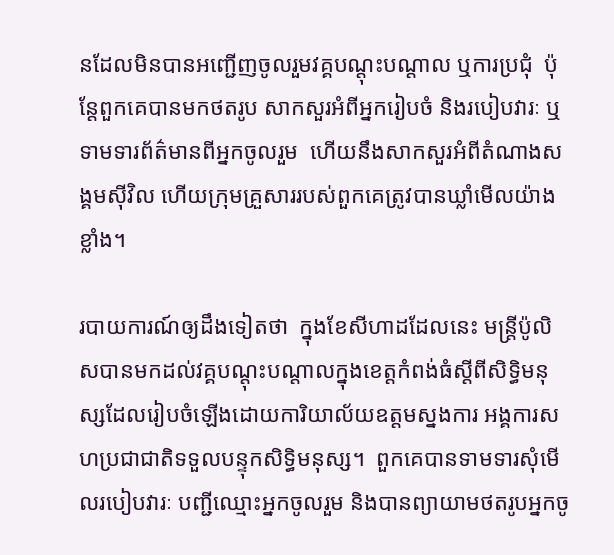នដែលមិនបានអញ្ជើញចូលរួមវគ្គបណ្តុះបណ្តាល ឬការប្រជុំ  ប៉ុន្តែពួកគេបានមកថតរូប សាកសួរអំពីអ្នករៀបចំ និងរបៀបវារៈ ឬទាមទារព័ត៌មានពីអ្នកចូលរួម  ហើយនឹងសាកសួរអំពីតំណាងសង្គមស៊ីវិល ហើយក្រុមគ្រួសាររបស់ពួកគេត្រូវបានឃ្លាំមើលយ៉ាងខ្លាំង។

របាយការណ៍ឲ្យដឹងទៀតថា  ក្នុងខែសីហាដដែលនេះ មន្រ្តីប៉ូលិសបានមកដល់វគ្គបណ្តុះបណ្តាលក្នុងខេត្តកំពង់ធំស្តីពីសិទ្ធិមនុស្សដែលរៀបចំឡើងដោយការិយាល័យឧត្តមស្នងការ អង្គការសហប្រជាជាតិទទួលបន្ទុកសិទ្ធិមនុស្ស។  ពួកគេបានទាមទារសុំមើលរបៀបវារៈ បញ្ជីឈ្មោះអ្នកចូលរួម និងបានព្យាយាមថតរូបអ្នកចូ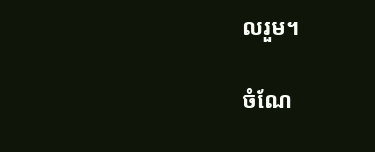លរួម។

ចំណែ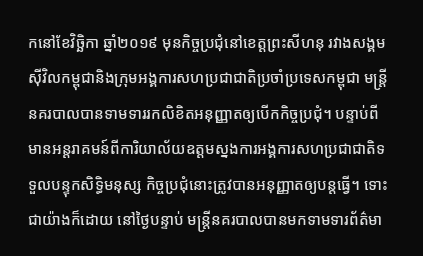កនៅខែវិច្ឆិកា ឆ្នាំ២០១៩ មុនកិច្ចប្រជុំនៅខេត្តព្រះសីហនុ រវាងសង្គមស៊ីវិលកម្ពុជានិងក្រុមអង្គការសហប្រជាជាតិប្រចាំប្រទេសកម្ពុជា មន្ត្រីនគរបាលបានទាមទាររកលិខិតអនុញ្ញាតឲ្យបើកកិច្ចប្រជុំ។ បន្ទាប់ពីមានអន្តរាគមន៍ពីការិយាល័យឧត្តមស្នងការអង្គការសហប្រជាជាតិទទួលបន្ទុកសិទ្ធិមនុស្ស កិច្ចប្រជុំនោះត្រូវបានអនុញ្ញាតឲ្យបន្តធ្វើ។ ទោះជាយ៉ាងក៏ដោយ នៅថ្ងៃបន្ទាប់ មន្ត្រីនគរបាលបានមកទាមទារព័ត៌មា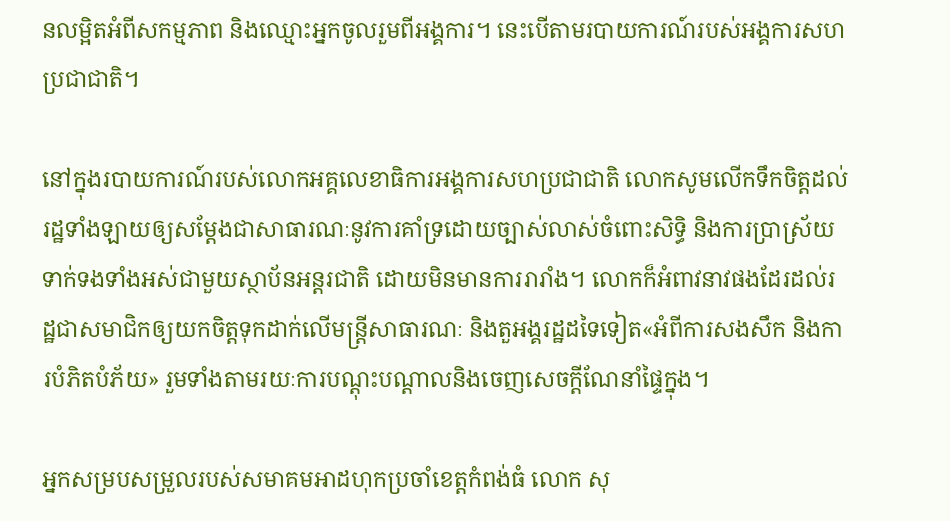នលម្អិតអំពីសកម្មភាព និងឈ្មោះអ្នកចូលរួមពីអង្គការ។ នេះបើតាមរបាយការណ៍របស់អង្គការសហប្រជាជាតិ។

នៅក្នុងរបាយការណ៍របស់លោកអគ្គលេខាធិការអង្គការសហប្រជាជាតិ លោកសូមលើកទឹកចិត្តដល់រដ្ឋទាំងឡាយឲ្យសម្តែងជាសាធារណៈនូវការគាំទ្រដោយច្បាស់លាស់ចំពោះសិទ្ធិ និងការប្រាស្រ័យទាក់ទងទាំងអស់ជាមួយស្ថាប័នអន្តរជាតិ ដោយមិនមានការរារាំង។ លោកក៏អំពាវនាវផងដែរដល់រដ្ឋជាសមាជិកឲ្យយកចិត្តទុកដាក់លើមន្ត្រីសាធារណៈ និងតួអង្គរដ្ឋដទៃទៀត«អំពីការសងសឹក និងការបំភិតបំភ័យ» រួមទាំងតាមរយៈការបណ្តុះបណ្តាលនិងចេញសេចក្តីណែនាំផ្ទៃក្នុង។

អ្នកសម្របសម្រួលរបស់សមាគមអាដហុកប្រចាំខេត្តកំពង់ធំ លោក សុ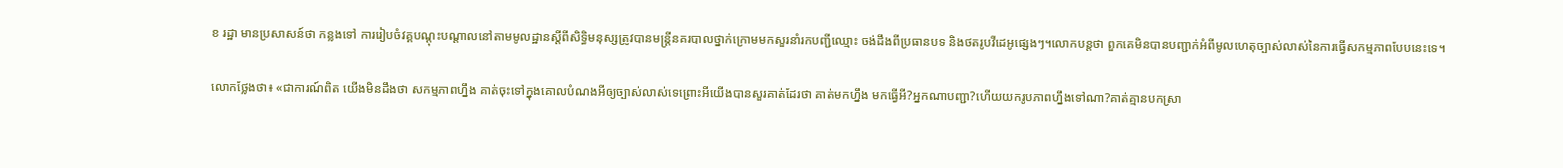ខ រដ្ឋា មានប្រសាសន៍ថា កន្លងទៅ ការរៀបចំវគ្គបណ្តុះបណ្តាលនៅតាមមូលដ្ឋានស្តីពីសិទ្ធិមនុស្សត្រូវបានមន្រ្តីនគរបាលថ្នាក់ក្រោមមកសួរនាំរកបញ្ជីឈ្មោះ ចង់ដឹងពីប្រធានបទ និងថតរូបវីដេអូផ្សេងៗ។លោកបន្តថា ពួកគេមិនបានបញ្ជាក់អំពីមូលហេតុច្បាស់លាស់នៃការធ្វើសកម្មភាពបែបនេះទេ។

លោកថ្លែងថា៖ «ជាការណ៍ពិត យើងមិនដឹងថា សកម្មភាពហ្នឹង គាត់ចុះទៅក្នុងគោលបំណងអីឲ្យច្បាស់លាស់ទេព្រោះអីយើងបានសួរគាត់ដែរថា គាត់មកហ្នឹង មកធ្វើអី?អ្នកណាបញ្ជា?ហើយយករូបភាពហ្នឹងទៅណា?គាត់គ្មានបកស្រា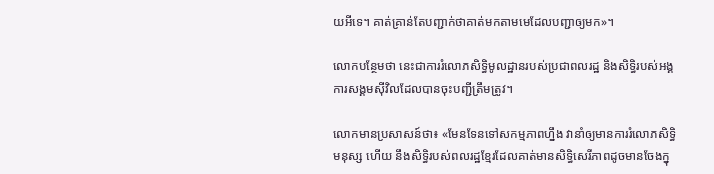យអីទេ។ គាត់គ្រាន់តែបញ្ជាក់ថាគាត់មកតាមមេដែលបញ្ជាឲ្យមក»។

លោកបន្ថែមថា នេះជាការរំលោភសិទ្ធិមូលដ្ឋានរបស់ប្រជាពលរដ្ឋ និងសិទ្ធិរបស់អង្គការសង្គមស៊ីវិលដែលបានចុះបញ្ជីត្រឹមត្រូវ។

លោកមានប្រសាសន៍ថា៖ «មែនទែនទៅសកម្មភាពហ្នឹង វានាំឲ្យមានការរំលោភសិទ្ធិមនុស្ស ហើយ នឹងសិទ្ធិរបស់ពលរដ្ឋខ្មែរដែលគាត់មានសិទ្ធិសេរីភាពដូចមានចែងក្នុ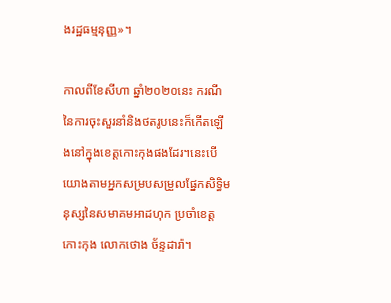ងរដ្ឋធម្មនុញ្ញ»។

កាលពីខែសីហា ឆ្នាំ២០២០នេះ ករណីនៃការចុះសួរនាំនិងថតរូបនេះក៏កើតឡើងនៅក្នុងខេត្តកោះកុងផងដែរ។នេះបើយោងតាមអ្នកសម្របសម្រួលផ្នែកសិទ្ធិមនុស្សនៃសមាគមអាដហុក ប្រចាំខេត្តកោះកុង លោកថោង ច័ន្ទដារ៉ា។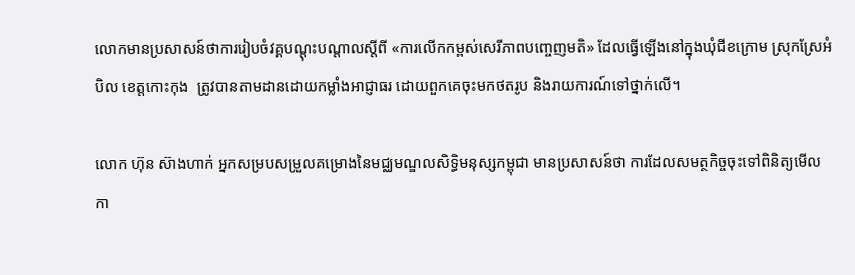លោកមានប្រសាសន៍ថាការរៀបចំវគ្គបណ្តុះបណ្តាលស្តីពី «ការលើកកម្ពស់សេរីភាពបញ្ចេញមតិ» ដែលធ្វើឡើងនៅក្នុងឃុំជីខក្រោម ស្រុកស្រែអំបិល ខេត្តកោះកុង  ត្រូវបានតាមដានដោយកម្លាំងអាជ្ញាធរ ដោយពួកគេចុះមកថតរូប និងរាយការណ៍ទៅថ្នាក់លើ។

លោក ហ៊ុន ស៊ាងហាក់ អ្នកសម្របសម្រួលគម្រោងនៃមជ្ឈមណ្ឌលសិទ្ធិមនុស្សកម្ពុជា មានប្រសាសន៍ថា ការដែលសមត្ថកិច្ចចុះទៅពិនិត្យមើលកា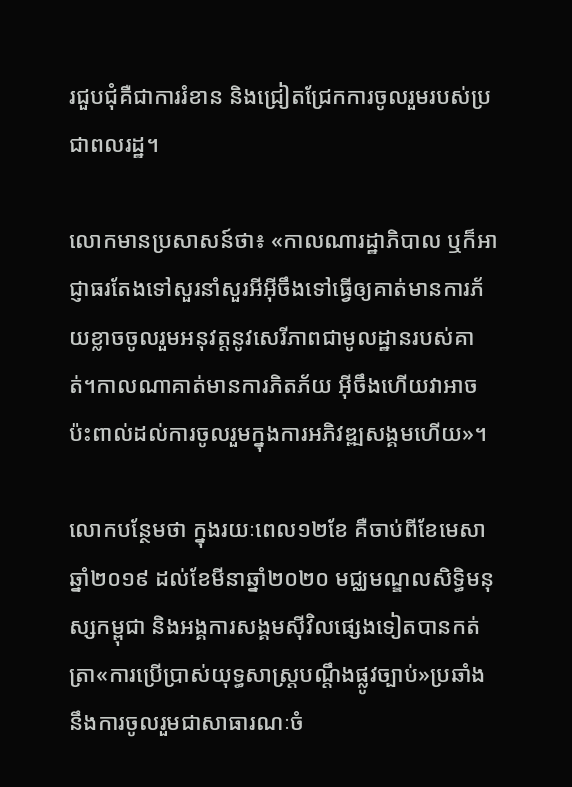រជួបជុំគឺជាការរំខាន និងជ្រៀតជ្រែកការចូលរួមរបស់ប្រជាពលរដ្ឋ។

លោកមានប្រសាសន៍ថា៖ «កាលណារដ្ឋាភិបាល ឬក៏អាជ្ញាធរតែងទៅសួរនាំសួរអីអ៊ីចឹងទៅធ្វើឲ្យគាត់មានការភ័យខ្លាចចូលរួមអនុវត្តនូវសេរីភាពជាមូលដ្ឋានរបស់គាត់។កាលណាគាត់មានការភិតភ័យ អ៊ីចឹងហើយវាអាចប៉ះពាល់ដល់ការចូលរួមក្នុងការអភិវឌ្ឍសង្គមហើយ»។

លោកបន្ថែមថា ក្នុងរយៈពេល១២ខែ គឺចាប់ពីខែមេសា ឆ្នាំ២០១៩ ដល់ខែមីនាឆ្នាំ២០២០ មជ្ឈមណ្ឌលសិទ្ធិមនុស្សកម្ពុជា និងអង្គការសង្គមស៊ីវិលផ្សេងទៀតបានកត់ត្រា«ការប្រើប្រាស់យុទ្ធសាស្រ្តបណ្តឹងផ្លូវច្បាប់»ប្រឆាំងនឹងការចូលរួមជាសាធារណៈចំ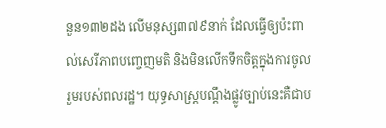នួន១៣២ដង លើមនុស្ស៣៧៩នាក់ ដែលធ្វើឲ្យប៉ះពាល់សេរីភាពបញ្ចេញមតិ និងមិនលើកទឹកចិត្តក្នុងការចូលរួមរបស់ពលរដ្ឋ។ យុទ្ធសាស្រ្តបណ្តឹងផ្លូវច្បាប់នេះគឺជាប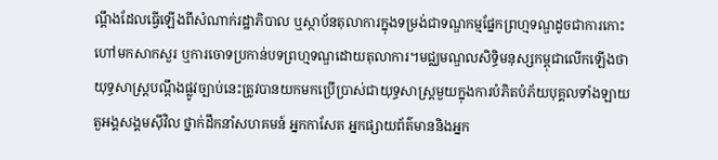ណ្តឹងដែលធ្វើឡើងពីសំណាក់រដ្ឋាភិបាល ឬស្ថាប័នតុលាការក្នុងទម្រង់ជាទណ្ឌកម្មផ្នែកព្រហ្មទណ្ឌដូចជាការកោះហៅមកសាកសួរ ឬការចោទប្រកាន់បទព្រហ្មទណ្ឌដោយតុលាការ។មជ្ឈមណ្ឌលសិទ្ធិមនុស្សកម្ពុជាលើកឡើងថាយុទ្ធសាស្រ្តបណ្តឹងផ្លូវច្បាប់នេះត្រូវបានយកមកប្រើប្រាស់ជាយុទ្ធសាស្រ្តមួយក្នុងការបំភិតបំភ័យបុគ្គលទាំងឡាយ តួអង្គសង្គមស៊ីវិល ថ្នាក់ដឹកនាំសហគមន៍ អ្នកកាសែត អ្នកផ្សាយព័ត៌មាននិងអ្នក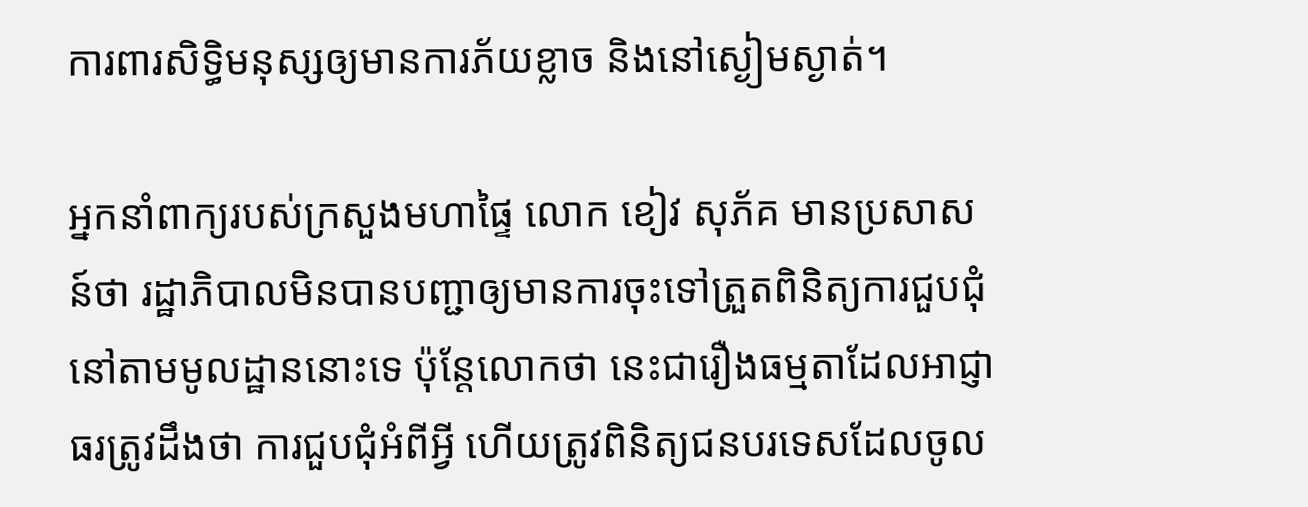ការពារសិទ្ធិមនុស្សឲ្យមានការភ័យខ្លាច និងនៅស្ងៀមស្ងាត់។

អ្នកនាំពាក្យរបស់ក្រសួងមហាផ្ទៃ លោក ខៀវ សុភ័គ មានប្រសាសន៍ថា រដ្ឋាភិបាលមិនបានបញ្ជាឲ្យមានការចុះទៅត្រួតពិនិត្យការជួបជុំនៅតាមមូលដ្ឋាននោះទេ ប៉ុន្តែលោកថា នេះជារឿងធម្មតាដែលអាជ្ញាធរត្រូវដឹងថា ការជួបជុំអំពីអ្វី ហើយត្រូវពិនិត្យជនបរទេសដែលចូល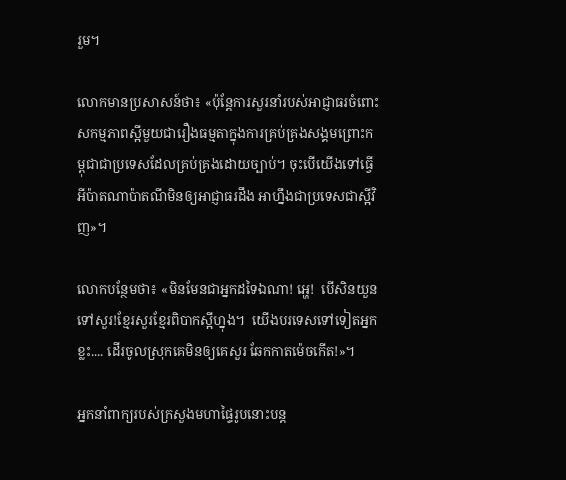រួម។

លោកមានប្រសាសន៍ថា៖ «ប៉ុន្តែការសួរនាំរបស់អាជ្ញាធរចំពោះសកម្មភាពស្អីមួយជារឿងធម្មតាក្នុងការគ្រប់គ្រងសង្គមព្រោះកម្ពុជាជាប្រទេសដែលគ្រប់គ្រងដោយច្បាប់។ ចុះបើយើងទៅធ្វើអីប៉ាតណាប៉ាតណីមិនឲ្យអាជ្ញាធរដឹង អាហ្នឹងជាប្រទេសជាស្អីវិញ»។

លោកបន្ថែមថា៖ «មិនមែនជាអ្នកដទៃឯណា! អ្ហេ!  បើសិនយួនទៅសួរ!ខ្មែរសួរខ្មែរពិបាកស្អីហ្នុង។  យើងបរទេសទៅទៀតអ្នកខ្លះ.... ដើរចូលស្រុកគេមិនឲ្យគេសួរ ឆែកកាតម៉េចកើត!»។

អ្នកនាំពាក្យរបស់ក្រសួងមហាផ្ទៃរូបនោះបន្ត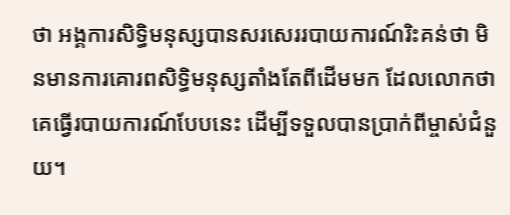ថា អង្គការសិទ្ធិមនុស្សបានសរសេររបាយការណ៍រិះគន់ថា មិនមានការគោរពសិទ្ធិមនុស្សតាំងតែពីដើមមក ដែលលោកថា គេធ្វើរបាយការណ៍បែបនេះ ដើម្បីទទួលបានប្រាក់ពីម្ចាស់ជំនួយ។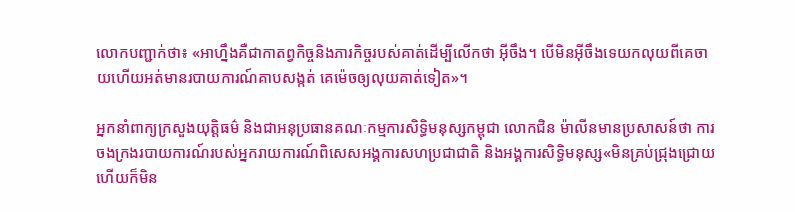លោកបញ្ជាក់ថា៖ «អាហ្នឹងគឺជាកាតព្វកិច្ចនិងភារកិច្ចរបស់គាត់ដើម្បីលើកថា អ៊ីចឹង។ បើមិនអ៊ីចឹងទេយកលុយពីគេចាយហើយអត់មានរបាយការណ៍គាបសង្កត់ គេម៉េចឲ្យលុយគាត់ទៀត»។

អ្នកនាំពាក្យក្រសួងយុត្តិធម៌ និងជាអនុប្រធានគណៈកម្មការសិទ្ធិមនុស្សកម្ពុជា លោកជិន ម៉ាលីនមានប្រសាសន៍ថា ការចងក្រងរបាយការណ៍របស់អ្នករាយការណ៍ពិសេសអង្គការសហប្រជាជាតិ និងអង្គការសិទ្ធិមនុស្ស«មិនគ្រប់ជ្រុងជ្រោយ ហើយក៏មិន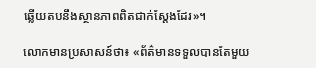ឆ្លើយតបនឹងស្ថានភាពពិតជាក់ស្តែងដែរ»។

លោកមានប្រសាសន៍ថា៖ «ព័ត៌មានទទួលបានតែមួយ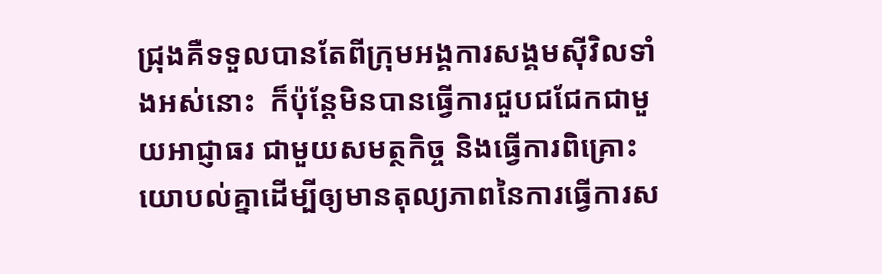ជ្រុងគឺទទួលបានតែពីក្រុមអង្គការសង្គមស៊ីវិលទាំងអស់នោះ  ក៏ប៉ុន្តែមិនបានធ្វើការជួបជជែកជាមួយអាជ្ញាធរ ជាមួយសមត្ថកិច្ច និងធ្វើការពិគ្រោះយោបល់គ្នាដើម្បីឲ្យមានតុល្យភាពនៃការធ្វើការស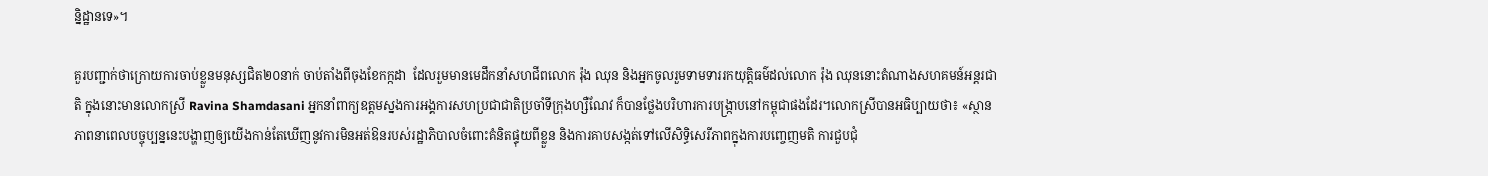ន្និដ្ឋានទេ»។

គួរបញ្ជាក់ថាក្រោយការចាប់ខ្លួនមនុស្សជិត២០នាក់ ចាប់តាំងពីចុងខែកក្កដា  ដែលរួមមានមេដឹកនាំសហជីពលោក រ៉ុង ឈុន និងអ្នកចូលរួមទាមទាររកយុត្តិធម៌ដល់លោក រ៉ុង ឈុននោះតំណាងសហគមន៍អន្តរជាតិ ក្នុងនោះមានលោកស្រី Ravina Shamdasani អ្នកនាំពាក្យឧត្ដមស្នងការអង្គការសហប្រជាជាតិប្រចាំទីក្រុងហ្សឺណែវ ក៏បានថ្លែងបរិហារការបង្ក្រាបនៅកម្ពុជាផងដែរ។លោកស្រីបានអធិប្បាយថា៖ «ស្ថានភាពនាពេលបច្ចុប្បន្ននេះបង្ហាញឲ្យយើងកាន់តែឃើញនូវការមិនអត់ឱនរបស់រដ្ឋាភិបាលចំពោះគំនិតផ្ទុយពីខ្លួន និងការគាបសង្កត់ទៅលើសិទ្ធិសេរីភាពក្នុងការបញ្ចេញមតិ ការជួបជុំ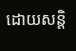ដោយសន្តិ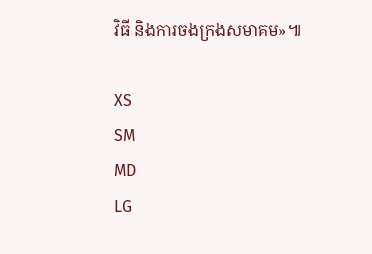វិធី និងការចងក្រងសមាគម»៕

XS
SM
MD
LG